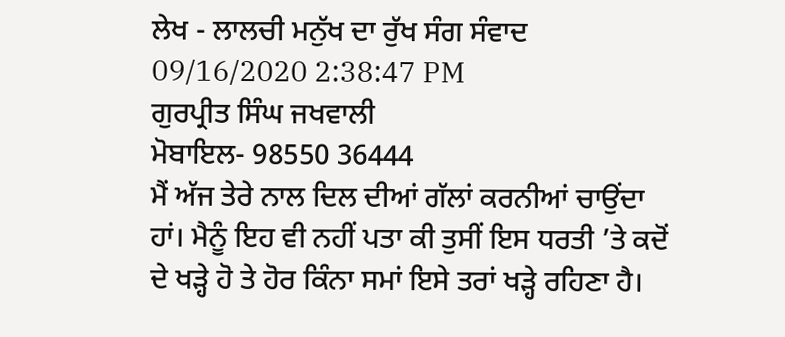ਲੇਖ - ਲਾਲਚੀ ਮਨੁੱਖ ਦਾ ਰੁੱਖ ਸੰਗ ਸੰਵਾਦ
09/16/2020 2:38:47 PM
ਗੁਰਪ੍ਰੀਤ ਸਿੰਘ ਜਖਵਾਲੀ
ਮੋਬਾਇਲ- 98550 36444
ਮੈਂ ਅੱਜ ਤੇਰੇ ਨਾਲ ਦਿਲ ਦੀਆਂ ਗੱਲਾਂ ਕਰਨੀਆਂ ਚਾਉਂਦਾ ਹਾਂ। ਮੈਨੂੰ ਇਹ ਵੀ ਨਹੀਂ ਪਤਾ ਕੀ ਤੁਸੀਂ ਇਸ ਧਰਤੀ ’ਤੇ ਕਦੋਂ ਦੇ ਖੜ੍ਹੇ ਹੋ ਤੇ ਹੋਰ ਕਿੰਨਾ ਸਮਾਂ ਇਸੇ ਤਰਾਂ ਖੜ੍ਹੇ ਰਹਿਣਾ ਹੈ।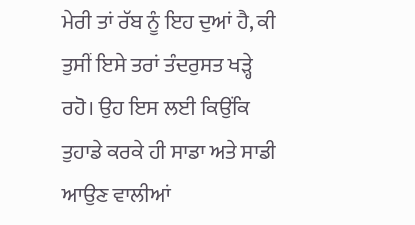ਮੇਰੀ ਤਾਂ ਰੱਬ ਨੂੰ ਇਹ ਦੁਆਂ ਹੈ, ਕੀ ਤੁਸੀਂ ਇਸੇ ਤਰਾਂ ਤੰਦਰੁਸਤ ਖੜ੍ਹੇ ਰਹੋ। ਉਹ ਇਸ ਲਈ ਕਿਉਂਕਿ ਤੁਹਾਡੇ ਕਰਕੇ ਹੀ ਸਾਡਾ ਅਤੇ ਸਾਡੀ ਆਉਣ ਵਾਲੀਆਂ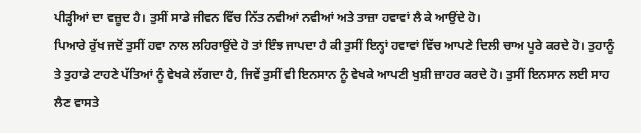ਪੀੜ੍ਹੀਆਂ ਦਾ ਵਜ਼ੂਦ ਹੈ। ਤੁਸੀਂ ਸਾਡੇ ਜੀਵਨ ਵਿੱਚ ਨਿੱਤ ਨਵੀਆਂ ਨਵੀਆਂ ਅਤੇ ਤਾਜ਼ਾ ਹਵਾਵਾਂ ਲੈ ਕੇ ਆਉਂਦੇ ਹੋ।
ਪਿਆਰੇ ਰੁੱਖ ਜਦੋਂ ਤੁਸੀਂ ਹਵਾ ਨਾਲ ਲਹਿਰਾਉਂਦੇ ਹੋ ਤਾਂ ਇੰਝ ਜਾਪਦਾ ਹੈ ਕੀ ਤੁਸੀਂ ਇਨ੍ਹਾਂ ਹਵਾਵਾਂ ਵਿੱਚ ਆਪਣੇ ਦਿਲੀ ਚਾਅ ਪੂਰੇ ਕਰਦੇ ਹੋ। ਤੁਹਾਨੂੰ ਤੇ ਤੁਹਾਡੇ ਟਾਹਣੇ ਪੱਤਿਆਂ ਨੂੰ ਵੇਖਕੇ ਲੱਗਦਾ ਹੈ, ਜਿਵੇਂ ਤੁਸੀਂ ਵੀ ਇਨਸਾਨ ਨੂੰ ਵੇਖਕੇ ਆਪਣੀ ਖੁਸ਼ੀ ਜ਼ਾਹਰ ਕਰਦੇ ਹੋ। ਤੁਸੀਂ ਇਨਸਾਨ ਲਈ ਸਾਹ ਲੈਣ ਵਾਸਤੇ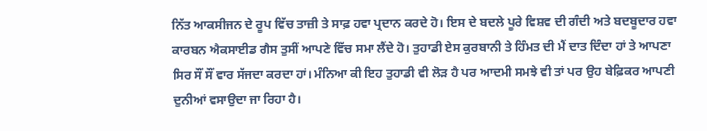ਨਿੱਤ ਆਕਸੀਜਨ ਦੇ ਰੂਪ ਵਿੱਚ ਤਾਜ਼ੀ ਤੇ ਸਾਫ਼ ਹਵਾ ਪ੍ਰਦਾਨ ਕਰਦੇ ਹੋ। ਇਸ ਦੇ ਬਦਲੇ ਪੂਰੇ ਵਿਸ਼ਵ ਦੀ ਗੰਦੀ ਅਤੇ ਬਦਬੂਦਾਰ ਹਵਾ ਕਾਰਬਨ ਐਕਸਾਈਡ ਗੈਸ ਤੁਸੀਂ ਆਪਣੇ ਵਿੱਚ ਸਮਾ ਲੈਂਦੇ ਹੋ। ਤੁਹਾਡੀ ਏਸ ਕੁਰਬਾਨੀ ਤੇ ਹਿੰਮਤ ਦੀ ਮੈਂ ਦਾਤ ਦਿੰਦਾ ਹਾਂ ਤੇ ਆਪਣਾ ਸਿਰ ਸੌਂ ਸੌਂ ਵਾਰ ਸੱਜਦਾ ਕਰਦਾ ਹਾਂ। ਮੰਨਿਆ ਕੀ ਇਹ ਤੁਹਾਡੀ ਵੀ ਲੋੜ ਹੈ ਪਰ ਆਦਮੀ ਸਮਝੇ ਵੀ ਤਾਂ ਪਰ ਉਹ ਬੇਫ਼ਿਕਰ ਆਪਣੀ ਦੁਨੀਆਂ ਵਸਾਉਦਾ ਜਾ ਰਿਹਾ ਹੈ।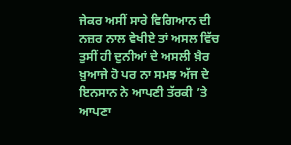ਜੇਕਰ ਅਸੀਂ ਸਾਰੇ ਵਿਗਿਆਨ ਦੀ ਨਜ਼ਰ ਨਾਲ ਵੇਖੀਏ ਤਾਂ ਅਸਲ ਵਿੱਚ ਤੁਸੀਂ ਹੀ ਦੁਨੀਆਂ ਦੇ ਅਸਲੀ ਖ਼ੈਰ ਖ਼ੁਆਜੇ ਹੋ ਪਰ ਨਾ ਸਮਝ ਅੱਜ ਦੇ ਇਨਸਾਨ ਨੇ ਆਪਣੀ ਤੱਰਕੀ ’ਤੇ ਆਪਣਾ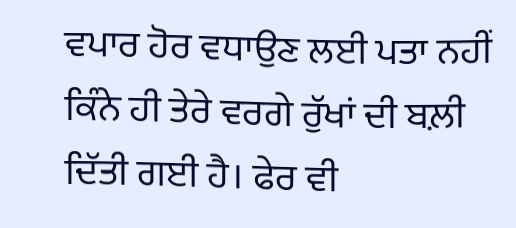ਵਪਾਰ ਹੋਰ ਵਧਾਉਣ ਲਈ ਪਤਾ ਨਹੀਂ ਕਿੰਨੇ ਹੀ ਤੇਰੇ ਵਰਗੇ ਰੁੱਖਾਂ ਦੀ ਬਲ਼ੀ ਦਿੱਤੀ ਗਈ ਹੈ। ਫੇਰ ਵੀ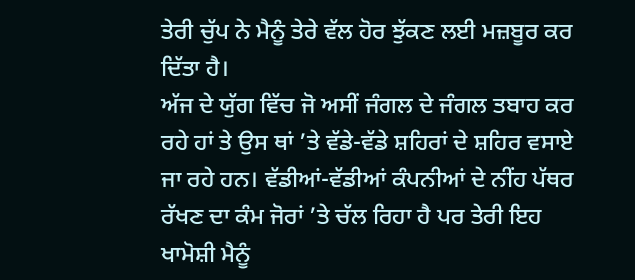ਤੇਰੀ ਚੁੱਪ ਨੇ ਮੈਨੂੰ ਤੇਰੇ ਵੱਲ ਹੋਰ ਝੁੱਕਣ ਲਈ ਮਜ਼ਬੂਰ ਕਰ ਦਿੱਤਾ ਹੈ।
ਅੱਜ ਦੇ ਯੁੱਗ ਵਿੱਚ ਜੋ ਅਸੀਂ ਜੰਗਲ ਦੇ ਜੰਗਲ ਤਬਾਹ ਕਰ ਰਹੇ ਹਾਂ ਤੇ ਉਸ ਥਾਂ ’ਤੇ ਵੱਡੇ-ਵੱਡੇ ਸ਼ਹਿਰਾਂ ਦੇ ਸ਼ਹਿਰ ਵਸਾਏ ਜਾ ਰਹੇ ਹਨ। ਵੱਡੀਆਂ-ਵੱਡੀਆਂ ਕੰਪਨੀਆਂ ਦੇ ਨੀਂਹ ਪੱਥਰ ਰੱਖਣ ਦਾ ਕੰਮ ਜੋਰਾਂ ’ਤੇ ਚੱਲ ਰਿਹਾ ਹੈ ਪਰ ਤੇਰੀ ਇਹ ਖਾਮੋਸ਼ੀ ਮੈਨੂੰ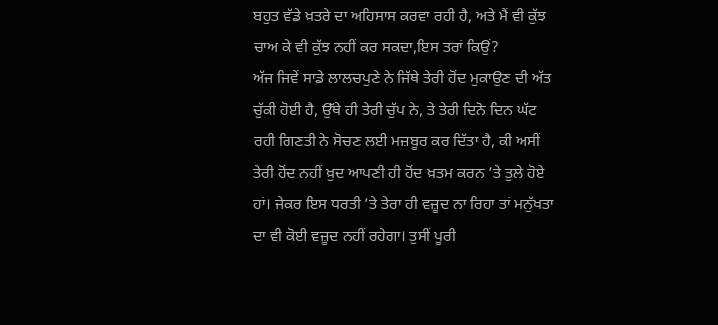ਬਹੁਤ ਵੱਡੇ ਖ਼ਤਰੇ ਦਾ ਅਹਿਸਾਸ ਕਰਵਾ ਰਹੀ ਹੈ, ਅਤੇ ਮੈਂ ਵੀ ਕੁੱਝ ਚਾਅ ਕੇ ਵੀ ਕੁੱਝ ਨਹੀਂ ਕਰ ਸਕਦਾ,ਇਸ ਤਰਾਂ ਕਿਉਂ?
ਅੱਜ ਜਿਵੇਂ ਸਾਡੇ ਲਾਲਚਪੁਣੇ ਨੇ ਜਿੱਥੇ ਤੇਰੀ ਹੋਂਦ ਮੁਕਾਉਣ ਦੀ ਅੱਤ ਚੁੱਕੀ ਹੋਈ ਹੈ, ਉੱਥੇ ਹੀ ਤੇਰੀ ਚੁੱਪ ਨੇ, ਤੇ ਤੇਰੀ ਦਿਨੋ ਦਿਨ ਘੱਟ ਰਹੀ ਗਿਣਤੀ ਨੇ ਸੋਚਣ ਲਈ ਮਜ਼ਬੂਰ ਕਰ ਦਿੱਤਾ ਹੈ, ਕੀ ਅਸੀਂ ਤੇਰੀ ਹੋਂਦ ਨਹੀਂ ਖ਼ੁਦ ਆਪਣੀ ਹੀ ਹੋਂਦ ਖ਼ਤਮ ਕਰਨ ’ਤੇ ਤੁਲੇ ਹੋਏ ਹਾਂ। ਜੇਕਰ ਇਸ ਧਰਤੀ ’ਤੇ ਤੇਰਾ ਹੀ ਵਜ਼ੂਦ ਨਾ ਰਿਹਾ ਤਾਂ ਮਨੁੱਖਤਾ ਦਾ ਵੀ ਕੋਈ ਵਜ਼ੂਦ ਨਹੀਂ ਰਹੇਗਾ। ਤੁਸੀਂ ਪੂਰੀ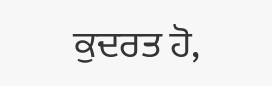ਕੁਦਰਤ ਹੋ,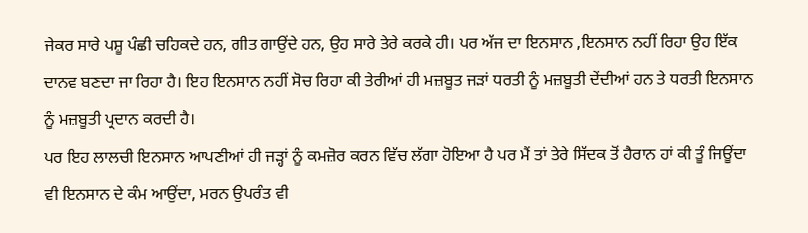ਜੇਕਰ ਸਾਰੇ ਪਸ਼ੂ ਪੰਛੀ ਚਹਿਕਦੇ ਹਨ, ਗੀਤ ਗਾਉਂਦੇ ਹਨ, ਉਹ ਸਾਰੇ ਤੇਰੇ ਕਰਕੇ ਹੀ। ਪਰ ਅੱਜ ਦਾ ਇਨਸਾਨ ,ਇਨਸਾਨ ਨਹੀਂ ਰਿਹਾ ਉਹ ਇੱਕ ਦਾਨਵ ਬਣਦਾ ਜਾ ਰਿਹਾ ਹੈ। ਇਹ ਇਨਸਾਨ ਨਹੀਂ ਸੋਚ ਰਿਹਾ ਕੀ ਤੇਰੀਆਂ ਹੀ ਮਜ਼ਬੂਤ ਜੜਾਂ ਧਰਤੀ ਨੂੰ ਮਜ਼ਬੂਤੀ ਦੇਂਦੀਆਂ ਹਨ ਤੇ ਧਰਤੀ ਇਨਸਾਨ ਨੂੰ ਮਜ਼ਬੂਤੀ ਪ੍ਰਦਾਨ ਕਰਦੀ ਹੈ।
ਪਰ ਇਹ ਲਾਲਚੀ ਇਨਸਾਨ ਆਪਣੀਆਂ ਹੀ ਜੜ੍ਹਾਂ ਨੂੰ ਕਮਜ਼ੋਰ ਕਰਨ ਵਿੱਚ ਲੱਗਾ ਹੋਇਆ ਹੈ ਪਰ ਮੈਂ ਤਾਂ ਤੇਰੇ ਸਿੱਦਕ ਤੋਂ ਹੈਰਾਨ ਹਾਂ ਕੀ ਤੂੰ ਜਿਊਂਦਾ ਵੀ ਇਨਸਾਨ ਦੇ ਕੰਮ ਆਉਂਦਾ, ਮਰਨ ਉਪਰੰਤ ਵੀ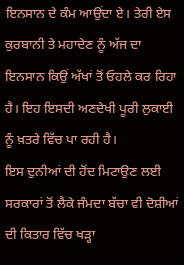ਇਨਸਾਨ ਦੇ ਕੰਮ ਆਉਂਦਾ ਏ। ਤੇਰੀ ਏਸ ਕੁਰਬਾਨੀ ਤੇ ਮਹਾਦੇਣ ਨੂੰ ਅੱਜ ਦਾ ਇਨਸਾਨ ਕਿਉਂ ਅੱਖਾਂ ਤੋਂ ਓਹਲੇ ਕਰ ਰਿਹਾ ਹੈ। ਇਹ ਇਸਦੀ ਅਣਦੇਖੀ ਪੂਰੀ ਲੁਕਾਈ ਨੂੰ ਖ਼ਤਰੇ ਵਿੱਚ ਪਾ ਰਹੀ ਹੈ।
ਇਸ ਦੁਨੀਆਂ ਦੀ ਹੋਂਦ ਮਿਟਾਉਣ ਲਈ ਸਰਕਾਰਾਂ ਤੋਂ ਲੈਕੇ ਜੰਮਦਾ ਬੱਚਾ ਵੀ ਦੋਸ਼ੀਆਂ ਦੀ ਕਿਤਾਰ ਵਿੱਚ ਖੜ੍ਹਾ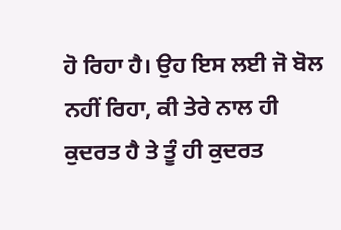ਹੋ ਰਿਹਾ ਹੈ। ਉਹ ਇਸ ਲਈ ਜੋ ਬੋਲ ਨਹੀਂ ਰਿਹਾ, ਕੀ ਤੇਰੇ ਨਾਲ ਹੀ ਕੁਦਰਤ ਹੈ ਤੇ ਤੂੰ ਹੀ ਕੁਦਰਤ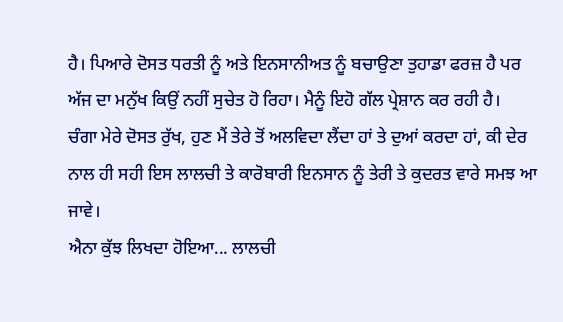ਹੈ। ਪਿਆਰੇ ਦੋਸਤ ਧਰਤੀ ਨੂੰ ਅਤੇ ਇਨਸਾਨੀਅਤ ਨੂੰ ਬਚਾਉਣਾ ਤੁਹਾਡਾ ਫਰਜ਼ ਹੈ ਪਰ ਅੱਜ ਦਾ ਮਨੁੱਖ ਕਿਉਂ ਨਹੀਂ ਸੁਚੇਤ ਹੋ ਰਿਹਾ। ਮੈਨੂੰ ਇਹੋ ਗੱਲ ਪ੍ਰੇਸ਼ਾਨ ਕਰ ਰਹੀ ਹੈ।
ਚੰਗਾ ਮੇਰੇ ਦੋਸਤ ਰੁੱਖ, ਹੁਣ ਮੈਂ ਤੇਰੇ ਤੋਂ ਅਲਵਿਦਾ ਲੈਂਦਾ ਹਾਂ ਤੇ ਦੁਆਂ ਕਰਦਾ ਹਾਂ, ਕੀ ਦੇਰ ਨਾਲ ਹੀ ਸਹੀ ਇਸ ਲਾਲਚੀ ਤੇ ਕਾਰੋਬਾਰੀ ਇਨਸਾਨ ਨੂੰ ਤੇਰੀ ਤੇ ਕੁਦਰਤ ਵਾਰੇ ਸਮਝ ਆ ਜਾਵੇ।
ਐਨਾ ਕੁੱਝ ਲਿਖਦਾ ਹੋਇਆ... ਲਾਲਚੀ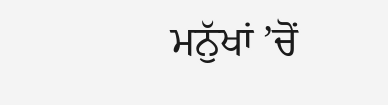ਮਨੁੱਖਾਂ ’ਚੋਂ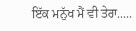ਇੱਕ ਮਨੁੱਖ ਮੈਂ ਵੀ ਤੇਰਾ.....